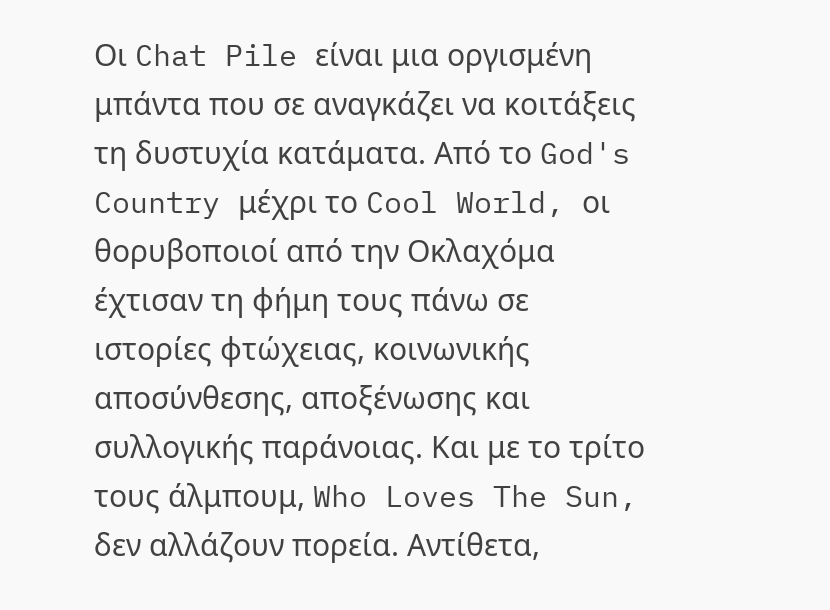Oι Chat Pile είναι μια οργισμένη μπάντα που σε αναγκάζει να κοιτάξεις τη δυστυχία κατάματα. Από το God's Country μέχρι το Cool World, οι θορυβοποιοί από την Οκλαχόμα έχτισαν τη φήμη τους πάνω σε ιστορίες φτώχειας, κοινωνικής αποσύνθεσης, αποξένωσης και συλλογικής παράνοιας. Και με το τρίτο τους άλμπουμ, Who Loves The Sun, δεν αλλάζουν πορεία. Αντίθετα,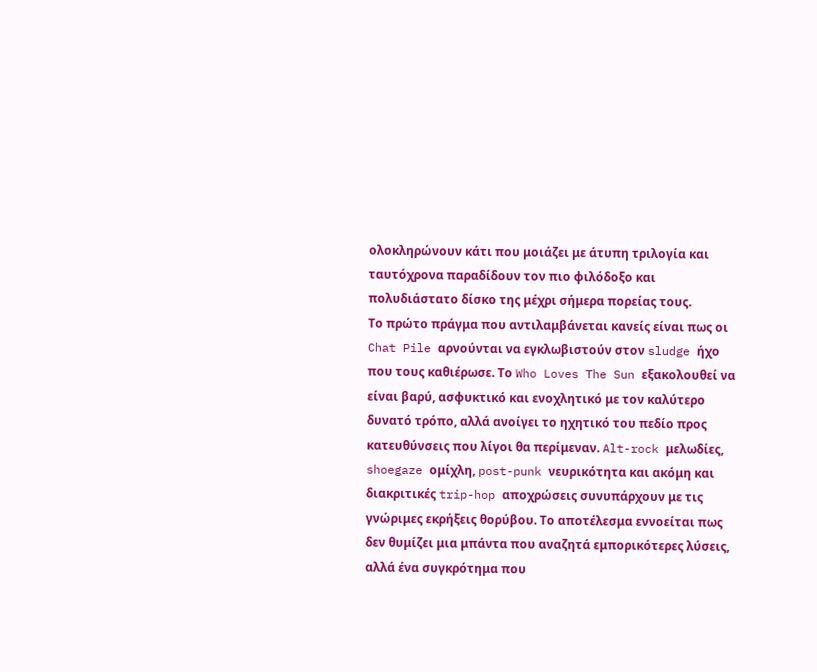ολοκληρώνουν κάτι που μοιάζει με άτυπη τριλογία και ταυτόχρονα παραδίδουν τον πιο φιλόδοξο και πολυδιάστατο δίσκο της μέχρι σήμερα πορείας τους.
Το πρώτο πράγμα που αντιλαμβάνεται κανείς είναι πως οι Chat Pile αρνούνται να εγκλωβιστούν στον sludge ήχο που τους καθιέρωσε. Το Who Loves The Sun εξακολουθεί να είναι βαρύ, ασφυκτικό και ενοχλητικό με τον καλύτερο δυνατό τρόπο, αλλά ανοίγει το ηχητικό του πεδίο προς κατευθύνσεις που λίγοι θα περίμεναν. Alt-rock μελωδίες, shoegaze ομίχλη, post-punk νευρικότητα και ακόμη και διακριτικές trip-hop αποχρώσεις συνυπάρχουν με τις γνώριμες εκρήξεις θορύβου. Το αποτέλεσμα εννοείται πως δεν θυμίζει μια μπάντα που αναζητά εμπορικότερες λύσεις, αλλά ένα συγκρότημα που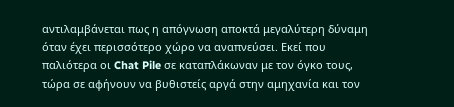αντιλαμβάνεται πως η απόγνωση αποκτά μεγαλύτερη δύναμη όταν έχει περισσότερο χώρο να αναπνεύσει. Εκεί που παλιότερα οι Chat Pile σε καταπλάκωναν με τον όγκο τους, τώρα σε αφήνουν να βυθιστείς αργά στην αμηχανία και τον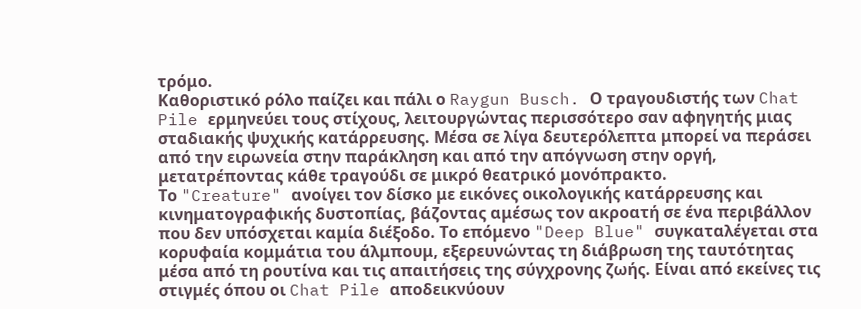τρόμο.
Καθοριστικό ρόλο παίζει και πάλι ο Raygun Busch. Ο τραγουδιστής των Chat Pile ερμηνεύει τους στίχους, λειτουργώντας περισσότερο σαν αφηγητής μιας σταδιακής ψυχικής κατάρρευσης. Μέσα σε λίγα δευτερόλεπτα μπορεί να περάσει από την ειρωνεία στην παράκληση και από την απόγνωση στην οργή, μετατρέποντας κάθε τραγούδι σε μικρό θεατρικό μονόπρακτο.
Το "Creature" ανοίγει τον δίσκο με εικόνες οικολογικής κατάρρευσης και κινηματογραφικής δυστοπίας, βάζοντας αμέσως τον ακροατή σε ένα περιβάλλον που δεν υπόσχεται καμία διέξοδο. Το επόμενο "Deep Blue" συγκαταλέγεται στα κορυφαία κομμάτια του άλμπουμ, εξερευνώντας τη διάβρωση της ταυτότητας μέσα από τη ρουτίνα και τις απαιτήσεις της σύγχρονης ζωής. Είναι από εκείνες τις στιγμές όπου οι Chat Pile αποδεικνύουν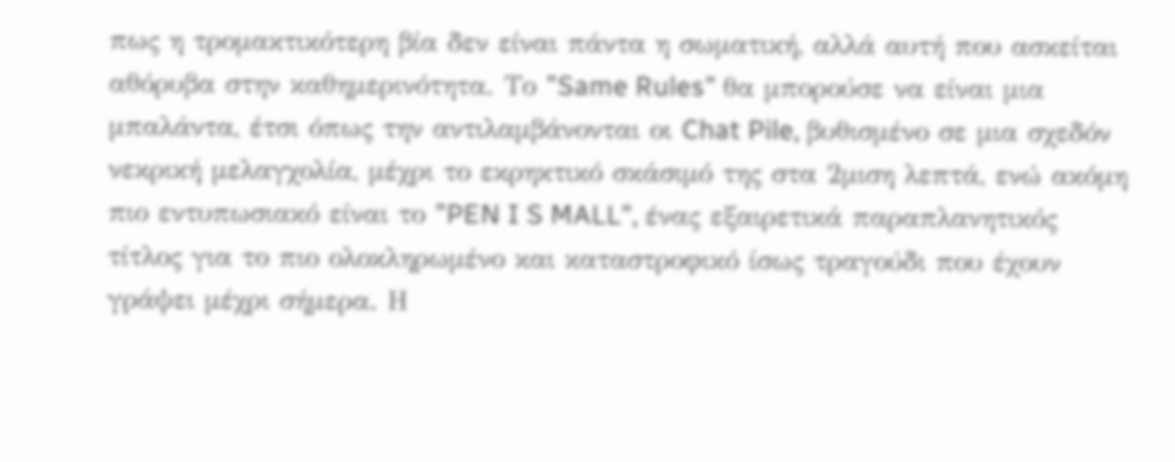πως η τρομακτικότερη βία δεν είναι πάντα η σωματική, αλλά αυτή που ασκείται αθόρυβα στην καθημερινότητα. Το "Same Rules" θα μπορούσε να είναι μια μπαλάντα, έτσι όπως την αντιλαμβάνονται οι Chat Pile, βυθισμένο σε μια σχεδόν νεκρική μελαγχολία, μέχρι το εκρηκτικό σκάσιμό της στα 2μιση λεπτά, ενώ ακόμη πιο εντυπωσιακό είναι το "PEN I S MALL", ένας εξαιρετικά παραπλανητικός τίτλος για το πιο ολοκληρωμένο και καταστροφικό ίσως τραγούδι που έχουν γράψει μέχρι σήμερα. Η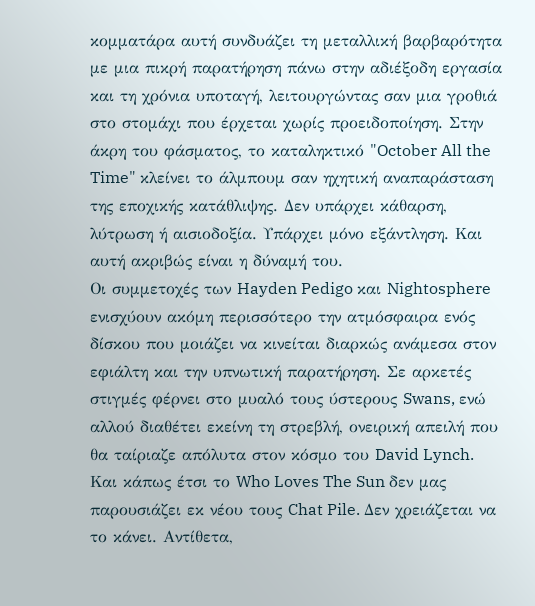κομματάρα αυτή συνδυάζει τη μεταλλική βαρβαρότητα με μια πικρή παρατήρηση πάνω στην αδιέξοδη εργασία και τη χρόνια υποταγή, λειτουργώντας σαν μια γροθιά στο στομάχι που έρχεται χωρίς προειδοποίηση. Στην άκρη του φάσματος, το καταληκτικό "October All the Time" κλείνει το άλμπουμ σαν ηχητική αναπαράσταση της εποχικής κατάθλιψης. Δεν υπάρχει κάθαρση, λύτρωση ή αισιοδοξία. Υπάρχει μόνο εξάντληση. Και αυτή ακριβώς είναι η δύναμή του.
Οι συμμετοχές των Hayden Pedigo και Nightosphere ενισχύουν ακόμη περισσότερο την ατμόσφαιρα ενός δίσκου που μοιάζει να κινείται διαρκώς ανάμεσα στον εφιάλτη και την υπνωτική παρατήρηση. Σε αρκετές στιγμές φέρνει στο μυαλό τους ύστερους Swans, ενώ αλλού διαθέτει εκείνη τη στρεβλή, ονειρική απειλή που θα ταίριαζε απόλυτα στον κόσμο του David Lynch. Και κάπως έτσι το Who Loves The Sun δεν μας παρουσιάζει εκ νέου τους Chat Pile. Δεν χρειάζεται να το κάνει. Αντίθετα,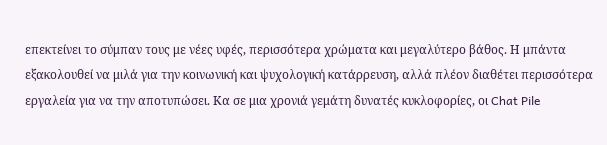επεκτείνει το σύμπαν τους με νέες υφές, περισσότερα χρώματα και μεγαλύτερο βάθος. Η μπάντα εξακολουθεί να μιλά για την κοινωνική και ψυχολογική κατάρρευση, αλλά πλέον διαθέτει περισσότερα εργαλεία για να την αποτυπώσει. Κα σε μια χρονιά γεμάτη δυνατές κυκλοφορίες, οι Chat Pile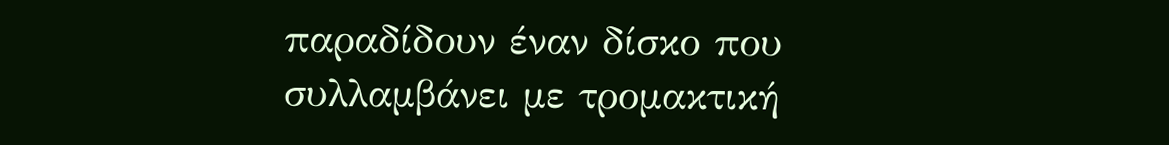παραδίδουν έναν δίσκο που συλλαμβάνει με τρομακτική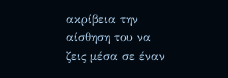ακρίβεια την αίσθηση του να ζεις μέσα σε έναν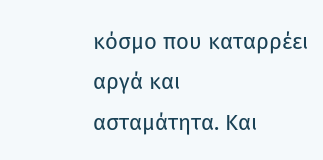κόσμο που καταρρέει αργά και ασταμάτητα. Και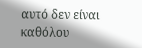αυτό δεν είναι καθόλου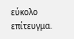εύκολο επίτευγμα.